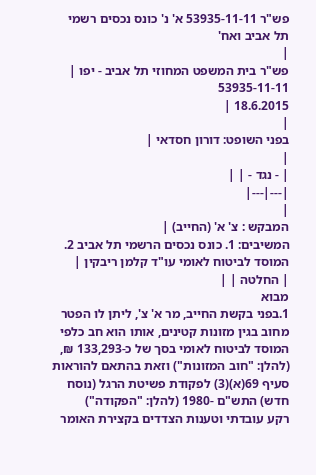פש"ר 53935-11-11 א' נ' כונס נכסים רשמי תל אביב ואח'
|
פש"ר בית המשפט המחוזי תל אביב - יפו |
53935-11-11
18.6.2015 |
|
בפני השופט: דורון חסדאי |
|
| - נגד - | |
|---|---|
|
המבקש : צ' א' (החייב) |
המשיבים: 1. כונס נכסים הרשמי תל אביב 2. המוסד לביטוח לאומי עו"ד קלמן ריבקין |
| החלטה | |
מבוא
1.בפני בקשת החייב, מר א' צ', ליתן לו הפטר מחוב בגין מזונות קטינים, אותו הוא חב כלפי המוסד לביטוח לאומי בסך של כ-133,293 ₪, (להלן: "חוב המזונות") וזאת בהתאם להוראות סעיף 69(א)(3) לפקודת פשיטת הרגל (נוסח חדש) התש"ם -1980 (להלן: "הפקודה")
רקע עובדתי וטענות הצדדים בקצירת האומר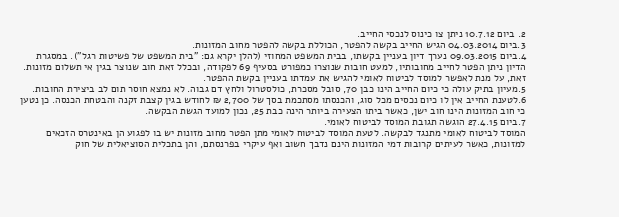2. ביום 10.7.12 ניתן צו כינוס לנכסי החייב.
3.ביום 04.03.2014 הגיש החייב בקשה להפטר, הכוללת בקשה להפטר מחוב המזונות.
4.ביום 09.03.2015 נערך דיון בעניין בקשתו, בבית המשפט המחוזי (להלן יקרא גם: "בית המשפט של פשיטות רגל"). במסגרת הדיון ניתן הפטר לחייב מחובותיו, למעט חובות שנוצרו כמפורט בסעיף 69 לפקודה, ובכלל זאת חוב שנוצר בגין אי תשלום מזונות. זאת, על מנת לאפשר למוסד לביטוח לאומי להגיש את עמדתו בעניין בקשת ההפטר.
5.מעיון בתיק עולה כי כיום החייב הינו כבן 70, סובל מסכרת, כולסטרול ולחץ דם גבוה. לא נמצא חוסר תום לב ביצירת החובות.
6.לטענת החייב אין לו כיום נכסים מכל סוג, והכנסתו מסתכמת בסך של 2,700 ₪ לחודש בגין קצבת זקנה והבטחת הכנסה. כן נטען כי חוב המזונות הינו חוב ישן, כאשר ביתו הצעירה ביותר הינה כבת 25, נכון למועד הגשת הבקשה.
7.ביום 27.4.15 הוגשה תגובת המוסד לביטוח לאומי.
המוסד לביטוח לאומי מתנגד לבקשה. לטעת המוסד לביטוח לאומי מתן הפטר מחוב מזונות יש בו לפגוע הן באינטרס הזכאים למזונות, כאשר לעיתים קרובות דמי המזונות הינם נדבך חשוב ואף עיקרי בפרנסתם, והן בתכלית הסוציאלית של חוק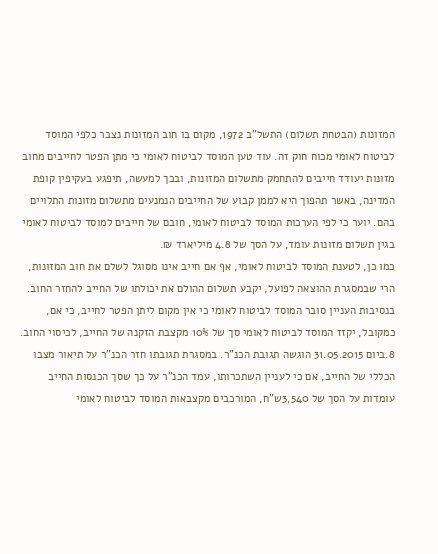המזונות (הבטחת תשלום) התשל"ב 1972, מקום בו חוב המזונות נצבר כלפי המוסד לביטוח לאומי מכוח חוק זה. עוד טען המוסד לביטוח לאומי כי מתן הפטר לחייבים מחוב מזונות יעודד חייבים להתחמק מתשלום המזונות, ובכך למעשה, תיפגע בעקיפין קופת המדינה, באשר תהפוך היא לממן קבוע של החייבים הנמנעים מתשלום מזונות התלויים בהם. יוער כי לפי הערכות המוסד לביטוח לאומי, חובם של חייבים למוסד לביטוח לאומי בגין תשלום מזונות עומד, על הסך של 4.8 מיליארד ₪.
כמו כן, לטענת המוסד לביטוח לאומי, אף אם חייב אינו מסוגל לשלם את חוב המזונות, הרי שבמסגרת ההוצאה לפועל, יקבע תשלום ההולם את יכולתו של החייב להחזר החוב.
בנסיבות העניין סובר המוסד לביטוח לאומי כי אין מקום ליתן הפטר לחייב, כי אם, כמקובל, יקזז המוסד לביטוח לאומי סך של 10% מקצבת הזקנה של החייב, לכיסוי החוב.
8.ביום 31.05.2015 הוגשה תגובת הכנ"ר. במסגרת תגובתו חזר הכנ"ר על תיאור מצבו הכללי של החייב, אם כי לעניין השתכרותו, עמד הכנ"ר על כך שסך הכנסות החייב עומדות על הסך של 3,540ש"ח, המורכבים מקצבאות המוסד לביטוח לאומי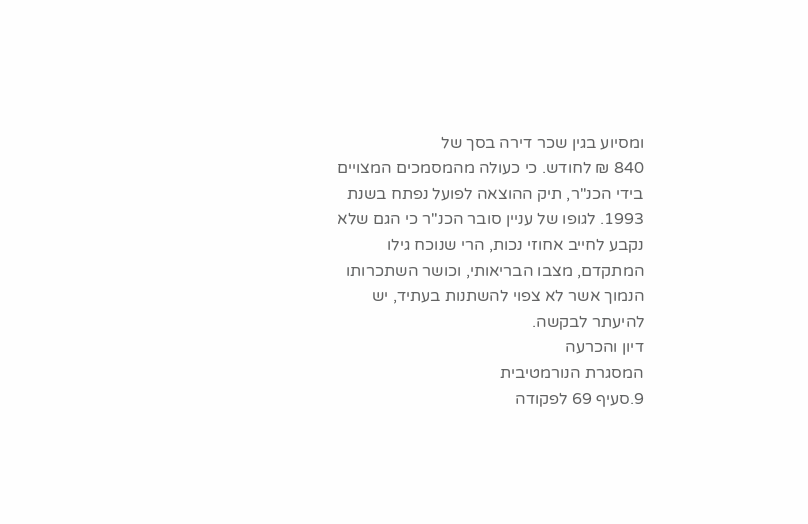ומסיוע בגין שכר דירה בסך של
840 ₪ לחודש. כי כעולה מהמסמכים המצויים בידי הכנ"ר, תיק ההוצאה לפועל נפתח בשנת
1993. לגופו של עניין סובר הכנ"ר כי הגם שלא נקבע לחייב אחוזי נכות, הרי שנוכח גילו המתקדם, מצבו הבריאותי, וכושר השתכרותו הנמוך אשר לא צפוי להשתנות בעתיד, יש להיעתר לבקשה.
דיון והכרעה
המסגרת הנורמטיבית
9.סעיף 69 לפקודה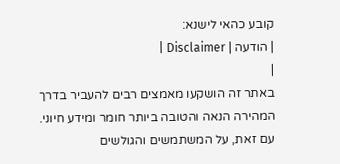קובע כהאי לישנא:
| הודעה | Disclaimer |
|
באתר זה הושקעו מאמצים רבים להעביר בדרך המהירה הנאה והטובה ביותר חומר ומידע חיוני. עם זאת, על המשתמשים והגולשים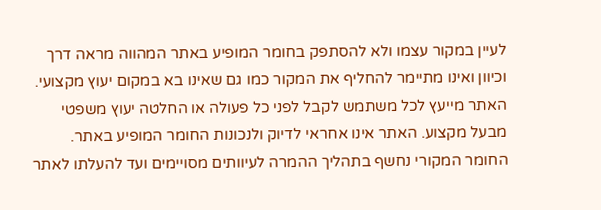לעיין במקור עצמו ולא להסתפק בחומר המופיע באתר המהווה מראה דרך וכיוון ואינו מתיימר להחליף את המקור כמו גם שאינו בא במקום יעוץ מקצועי. האתר מייעץ לכל משתמש לקבל לפני כל פעולה או החלטה יעוץ משפטי מבעל מקצוע. האתר אינו אחראי לדיוק ולנכונות החומר המופיע באתר. החומר המקורי נחשף בתהליך ההמרה לעיוותים מסויימים ועד להעלתו לאתר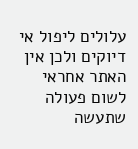עלולים ליפול אי דיוקים ולכן אין האתר אחראי לשום פעולה שתעשה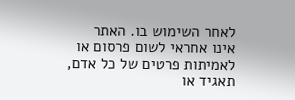לאחר השימוש בו. האתר אינו אחראי לשום פרסום או לאמיתות פרטים של כל אדם, תאגיד או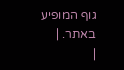גוף המופיע באתר. |
|